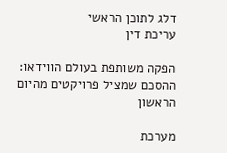דלג לתוכן הראשי
עריכת דין

הפקה משותפת בעולם הווידאו: ההסכם שמציל פרויקטים מהיום הראשון

מערכת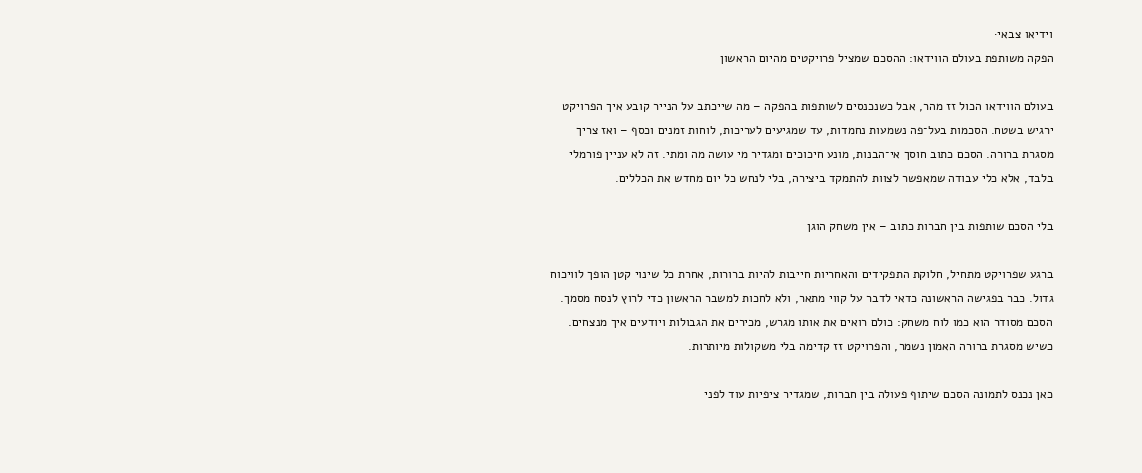וידיאו צבאי·
הפקה משותפת בעולם הווידאו: ההסכם שמציל פרויקטים מהיום הראשון

בעולם הווידאו הכול זז מהר, אבל כשנכנסים לשותפות בהפקה – מה שייכתב על הנייר קובע איך הפרויקט ירגיש בשטח. הסכמות בעל־פה נשמעות נחמדות, עד שמגיעים לעריכות, לוחות זמנים וכסף – ואז צריך מסגרת ברורה. הסכם כתוב חוסך אי־הבנות, מונע חיכוכים ומגדיר מי עושה מה ומתי. זה לא עניין פורמלי בלבד, אלא כלי עבודה שמאפשר לצוות להתמקד ביצירה, בלי לנחש כל יום מחדש את הכללים.

בלי הסכם שותפות בין חברות כתוב – אין משחק הוגן

ברגע שפרויקט מתחיל, חלוקת התפקידים והאחריות חייבות להיות ברורות, אחרת כל שינוי קטן הופך לוויכוח גדול. כבר בפגישה הראשונה כדאי לדבר על קווי מתאר, ולא לחכות למשבר הראשון כדי לרוץ לנסח מסמך. הסכם מסודר הוא כמו לוח משחק: כולם רואים את אותו מגרש, מכירים את הגבולות ויודעים איך מנצחים. כשיש מסגרת ברורה האמון נשמר, והפרויקט זז קדימה בלי משקולות מיותרות.

כאן נכנס לתמונה הסכם שיתוף פעולה בין חברות, שמגדיר ציפיות עוד לפני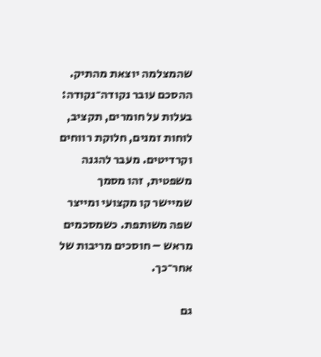שהמצלמה יוצאת מהתיק. ההסכם עובר נקודה־נקודה: בעלות על חומרים, תקציב, לוחות זמנים, חלוקת רווחים וקרדיטים. מעבר להגנה משפטית, זהו מסמך שמיישר קו מקצועי ומייצר שפה משותפת. כשמסכמים מראש – חוסכים מריבות של אחר־כך.

גם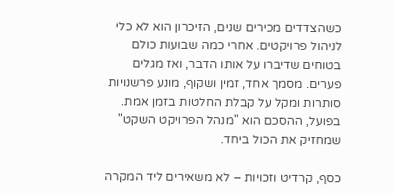כשהצדדים מכירים שנים, הזיכרון הוא לא כלי לניהול פרויקטים. אחרי כמה שבועות כולם בטוחים שדיברו על אותו הדבר, ואז מגלים פערים. מסמך אחד, זמין ושקוף, מונע פרשנויות סותרות ומקל על קבלת החלטות בזמן אמת. בפועל, ההסכם הוא "מנהל הפרויקט השקט" שמחזיק את הכול ביחד.

כסף, קרדיט וזכויות – לא משאירים ליד המקרה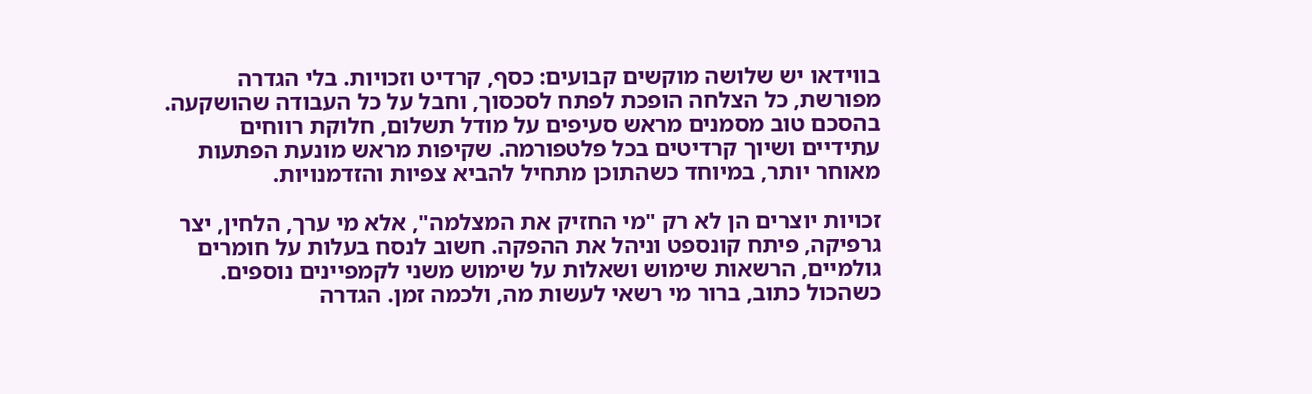בווידאו יש שלושה מוקשים קבועים: כסף, קרדיט וזכויות. בלי הגדרה מפורשת, כל הצלחה הופכת לפתח לסכסוך, וחבל על כל העבודה שהושקעה. בהסכם טוב מסמנים מראש סעיפים על מודל תשלום, חלוקת רווחים עתידיים ושיוך קרדיטים בכל פלטפורמה. שקיפות מראש מונעת הפתעות מאוחר יותר, במיוחד כשהתוכן מתחיל להביא צפיות והזדמנויות.

זכויות יוצרים הן לא רק "מי החזיק את המצלמה", אלא מי ערך, הלחין, יצר גרפיקה, פיתח קונספט וניהל את ההפקה. חשוב לנסח בעלות על חומרים גולמיים, הרשאות שימוש ושאלות על שימוש משני לקמפיינים נוספים. כשהכול כתוב, ברור מי רשאי לעשות מה, ולכמה זמן. הגדרה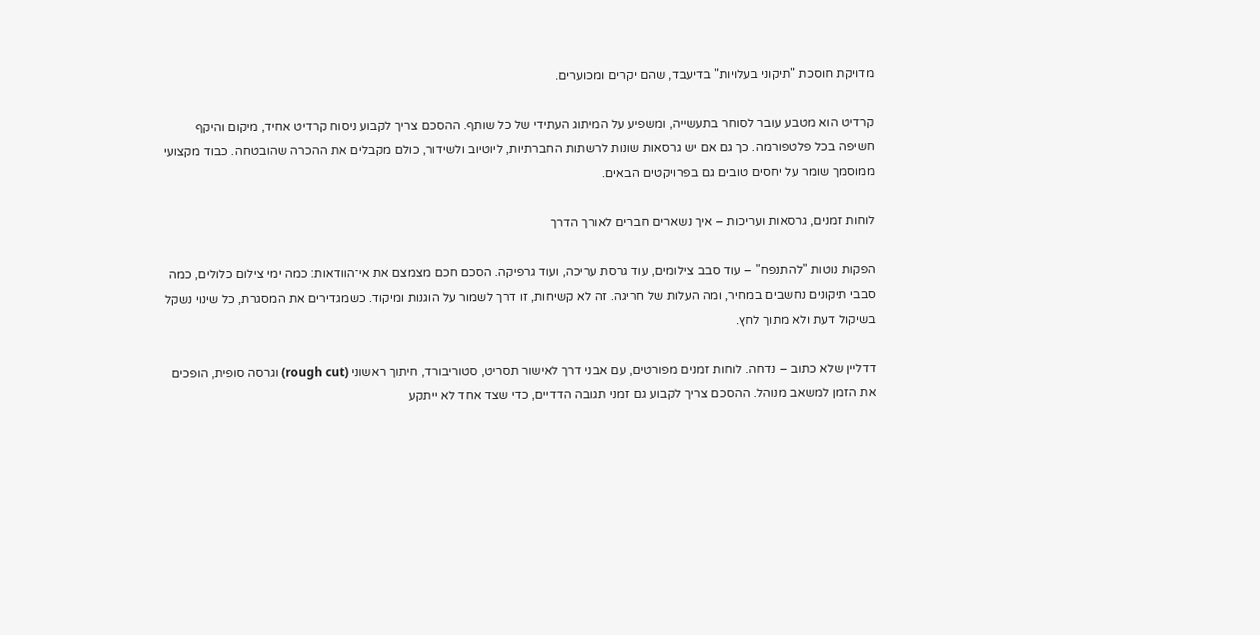מדויקת חוסכת "תיקוני בעלויות" בדיעבד, שהם יקרים ומכוערים.

קרדיט הוא מטבע עובר לסוחר בתעשייה, ומשפיע על המיתוג העתידי של כל שותף. ההסכם צריך לקבוע ניסוח קרדיט אחיד, מיקום והיקף חשיפה בכל פלטפורמה. כך גם אם יש גרסאות שונות לרשתות החברתיות, ליוטיוב ולשידור, כולם מקבלים את ההכרה שהובטחה. כבוד מקצועי ממוסמך שומר על יחסים טובים גם בפרויקטים הבאים.

לוחות זמנים, גרסאות ועריכות – איך נשארים חברים לאורך הדרך

הפקות נוטות "להתנפח" – עוד סבב צילומים, עוד גרסת עריכה, ועוד גרפיקה. הסכם חכם מצמצם את אי־הוודאות: כמה ימי צילום כלולים, כמה סבבי תיקונים נחשבים במחיר, ומה העלות של חריגה. זה לא קשיחות, זו דרך לשמור על הוגנות ומיקוד. כשמגדירים את המסגרת, כל שינוי נשקל בשיקול דעת ולא מתוך לחץ.

דדליין שלא כתוב – נדחה. לוחות זמנים מפורטים, עם אבני דרך לאישור תסריט, סטוריבורד, חיתוך ראשוני (rough cut) וגרסה סופית, הופכים את הזמן למשאב מנוהל. ההסכם צריך לקבוע גם זמני תגובה הדדיים, כדי שצד אחד לא ייתקע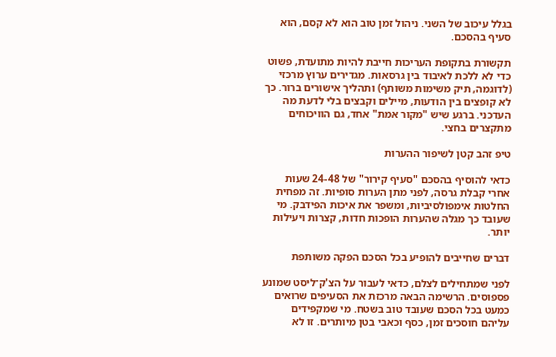בגלל עיכוב של השני. ניהול זמן טוב הוא לא קסם, הוא סעיף בהסכם.

תקשורת בתקופת העריכות חייבת להיות מתועדת, פשוט כדי לא ללכת לאיבוד בין גרסאות. מגדירים ערוץ מרכזי (לדוגמה, תיק משימות משותף) ותהליך אישורים ברור. כך לא קופצים בין הודעות, מיילים וקבצים בלי לדעת מה העדכני. ברגע שיש "מקור אמת" אחד, גם הוויכוחים מתקצרים בחצי.

טיפ זהב קטן לשיפור ההערות

כדאי להוסיף בהסכם "סעיף קירור" של 24-48 שעות אחרי קבלת גרסה, לפני מתן הערות סופיות. זה מפחית החלטות אימפולסיביות, ומשפר את איכות הפידבק. מי שעובד כך מגלה שהערות הופכות חדות, קצרות ויעילות יותר.

דברים שחייבים להופיע בכל הסכם הפקה משותפת

לפני שמתחילים לצלם, כדאי לעבור על הצ'ק־ליסט שמונע פספוסים. הרשימה הבאה מרכזת את הסעיפים שרואים כמעט בכל הסכם שעובד טוב בשטח. מי שמקפידים עליהם חוסכים זמן, כסף וכאבי בטן מיותרים. זו לא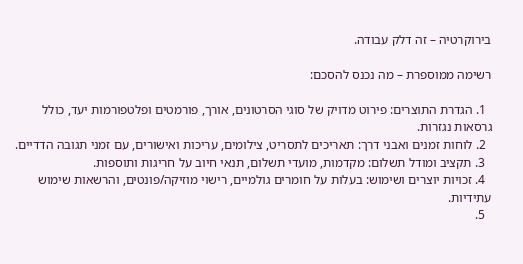בירוקרטיה – זה דלק עבודה.

רשימה ממוספרת – מה נכנס להסכם:

  1. הגדרת התוצרים: פירוט מדויק של סוגי הסרטונים, אורך, פורמטים ופלטפורמות יעד, כולל גרסאות נגזרות.
  2. לוחות זמנים ואבני דרך: תאריכים לתסריט, צילומים, עריכות ואישורים, עם זמני תגובה הדדיים.
  3. תקציב ומודל תשלום: מקדמות, מועדי תשלום, תנאי חיוב על חריגות ותוספות.
  4. זכויות יוצרים ושימוש: בעלות על חומרים גולמיים, רישוי מוזיקה/פונטים, והרשאות שימוש עתידיות.
  5.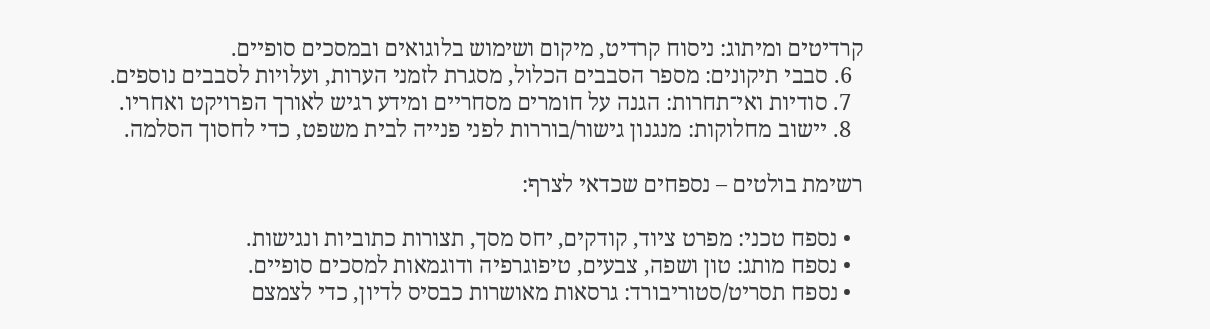קרדיטים ומיתוג: ניסוח קרדיט, מיקום ושימוש בלוגואים ובמסכים סופיים.
  6. סבבי תיקונים: מספר הסבבים הכלול, מסגרת לזמני הערות, ועלויות לסבבים נוספים.
  7. סודיות ואי־תחרות: הגנה על חומרים מסחריים ומידע רגיש לאורך הפרויקט ואחריו.
  8. יישוב מחלוקות: מנגנון גישור/בוררות לפני פנייה לבית משפט, כדי לחסוך הסלמה.

רשימת בולטים – נספחים שכדאי לצרף:

  • נספח טכני: מפרט ציוד, קודקים, יחס מסך, תצורות כתוביות ונגישות.
  • נספח מותג: טון ושפה, צבעים, טיפוגרפיה ודוגמאות למסכים סופיים.
  • נספח תסריט/סטוריבורד: גרסאות מאושרות כבסיס לדיון, כדי לצמצם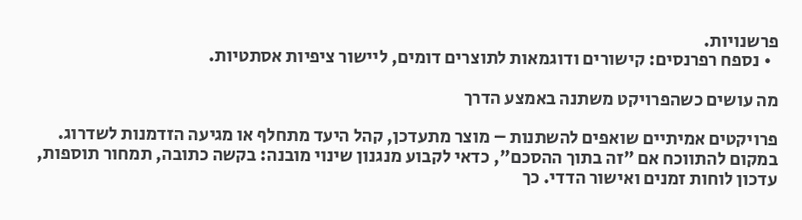פרשנויות.
  • נספח רפרנסים: קישורים ודוגמאות לתוצרים דומים, ליישור ציפיות אסתטיות.

מה עושים כשהפרויקט משתנה באמצע הדרך

פרויקטים אמיתיים שואפים להשתנות – מוצר מתעדכן, קהל היעד מתחלף או מגיעה הזדמנות לשדרוג. במקום להתווכח אם "זה בתוך ההסכם", כדאי לקבוע מנגנון שינוי מובנה: בקשה כתובה, תמחור תוספות, עדכון לוחות זמנים ואישור הדדי. כך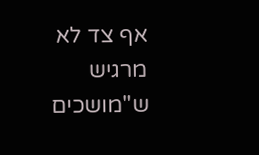אף צד לא מרגיש ש"מושכים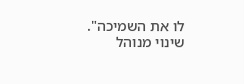לו את השמיכה". שינוי מנוהל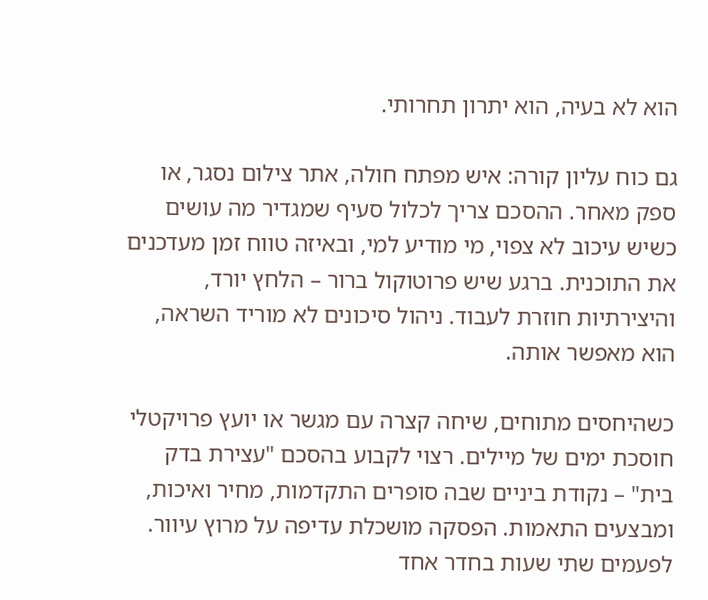הוא לא בעיה, הוא יתרון תחרותי.

גם כוח עליון קורה: איש מפתח חולה, אתר צילום נסגר, או ספק מאחר. ההסכם צריך לכלול סעיף שמגדיר מה עושים כשיש עיכוב לא צפוי, מי מודיע למי, ובאיזה טווח זמן מעדכנים את התוכנית. ברגע שיש פרוטוקול ברור – הלחץ יורד, והיצירתיות חוזרת לעבוד. ניהול סיכונים לא מוריד השראה, הוא מאפשר אותה.

כשהיחסים מתוחים, שיחה קצרה עם מגשר או יועץ פרויקטלי חוסכת ימים של מיילים. רצוי לקבוע בהסכם "עצירת בדק בית" – נקודת ביניים שבה סופרים התקדמות, מחיר ואיכות, ומבצעים התאמות. הפסקה מושכלת עדיפה על מרוץ עיוור. לפעמים שתי שעות בחדר אחד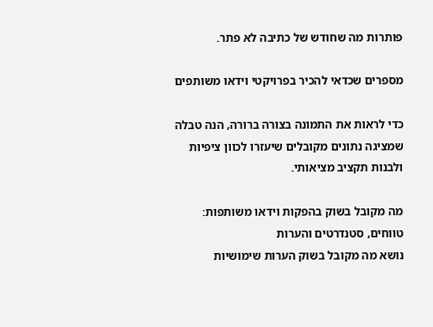פותרות מה שחודש של כתיבה לא פתר.

מספרים שכדאי להכיר בפרויקטי וידאו משותפים

כדי לראות את התמונה בצורה ברורה, הנה טבלה שמציגה נתונים מקובלים שיעזרו לכוון ציפיות ולבנות תקציב מציאותי.

מה מקובל בשוק בהפקות וידאו משותפות: טווחים, סטנדרטים והערות
נושא מה מקובל בשוק הערות שימושיות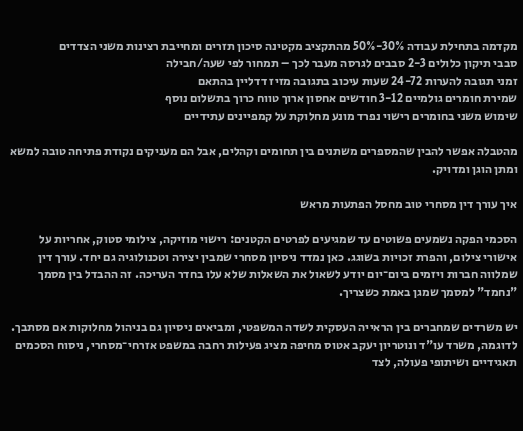מקדמה בתחילת עבודה 30%-50% מהתקציב מקטינה סיכון תזרים ומחייבת רצינות משני הצדדים
סבבי תיקון כלולים 2-3 סבבים לגרסה מעבר לכך – תמחור לפי שעה/חבילה
זמני תגובה להערות 24-72 שעות עיכוב בתגובה מזיז דדליין בהתאם
שמירת חומרים גולמיים 3-12 חודשים אחסון ארוך טווח כרוך בתשלום נוסף
שימוש משני בחומרים רישוי נפרד מונע מחלוקת על קמפיינים עתידיים

מהטבלה אפשר להבין שהמספרים משתנים בין תחומים וקהלים, אבל הם מעניקים נקודת פתיחה טובה למשא ומתן הוגן ומדויק.

איך עורך דין מסחרי טוב מחסל הפתעות מראש

הסכמי הפקה נשמעים פשוטים עד שמגיעים לפרטים הקטנים: רישוי מוזיקה, צילומי סטוק, אחריות על אישורי צילום, והפרת זכויות בשוגג. כאן נמדד ניסיון מסחרי שמבין יצירה וטכנולוגיה גם יחד. עורך דין שמלווה חברות ויזמים ביום־יום יודע לשאול את השאלות שלא עלו בחדר העריכה. זה ההבדל בין מסמך "נחמד" למסמך שמגן באמת כשצריך.

יש משרדים שמחברים בין הראייה העסקית לשדה המשפטי, ומביאים ניסיון גם בניהול מחלוקות אם מסתבך. לדוגמה, משרד עו"ד ונוטריון יעקב אטוס מחיפה מציג פעילות רחבה במשפט אזרחי־מסחרי, ניסוח הסכמים תאגידיים ושיתופי פעולה, לצד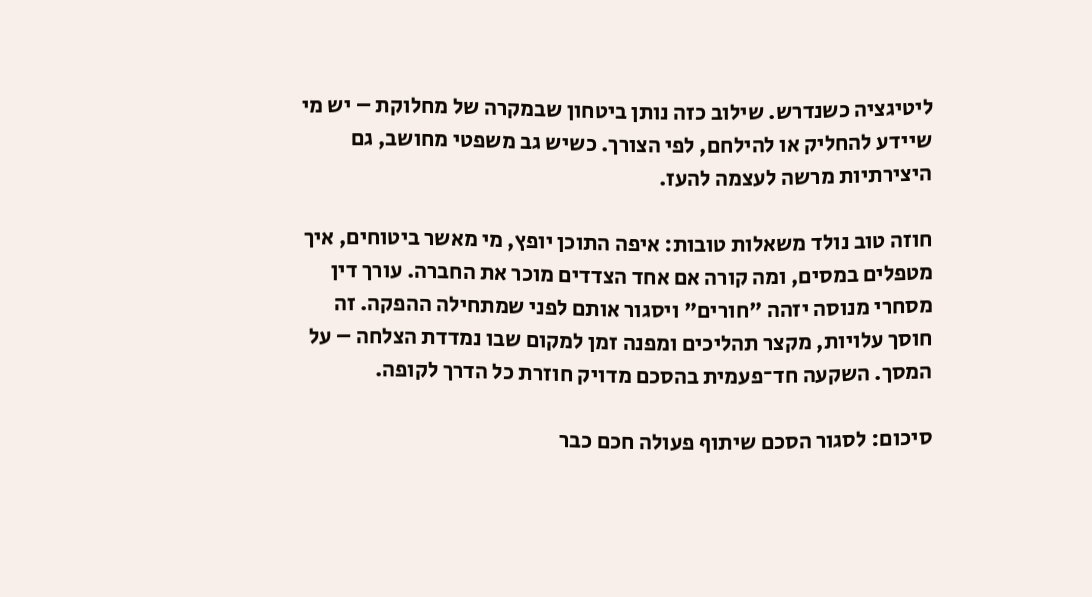ליטיגציה כשנדרש. שילוב כזה נותן ביטחון שבמקרה של מחלוקת – יש מי שיידע להחליק או להילחם, לפי הצורך. כשיש גב משפטי מחושב, גם היצירתיות מרשה לעצמה להעז.

חוזה טוב נולד משאלות טובות: איפה התוכן יופץ, מי מאשר ביטוחים, איך מטפלים במסים, ומה קורה אם אחד הצדדים מוכר את החברה. עורך דין מסחרי מנוסה יזהה "חורים" ויסגור אותם לפני שמתחילה ההפקה. זה חוסך עלויות, מקצר תהליכים ומפנה זמן למקום שבו נמדדת הצלחה – על המסך. השקעה חד־פעמית בהסכם מדויק חוזרת כל הדרך לקופה.

סיכום: לסגור הסכם שיתוף פעולה חכם כבר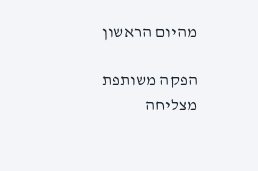מהיום הראשון

הפקה משותפת מצליחה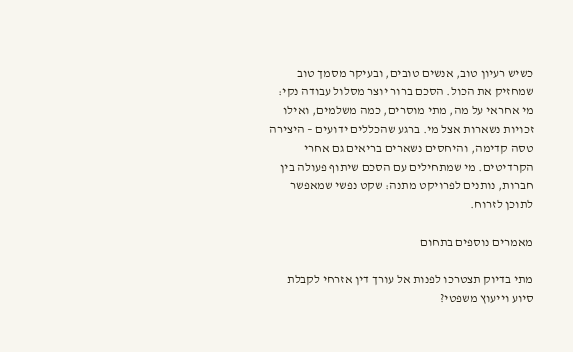כשיש רעיון טוב, אנשים טובים, ובעיקר מסמך טוב שמחזיק את הכול. הסכם ברור יוצר מסלול עבודה נקי: מי אחראי על מה, מתי מוסרים, כמה משלמים, ואילו זכויות נשארות אצל מי. ברגע שהכללים ידועים – היצירה טסה קדימה, והיחסים נשארים בריאים גם אחרי הקרדיטים. מי שמתחילים עם הסכם שיתוף פעולה בין חברות, נותנים לפרויקט מתנה: שקט נפשי שמאפשר לתוכן לזרוח.

מאמרים נוספים בתחום

מתי בדיוק תצטרכו לפנות אל עורך דין אזרחי לקבלת סיוע וייעוץ משפטי?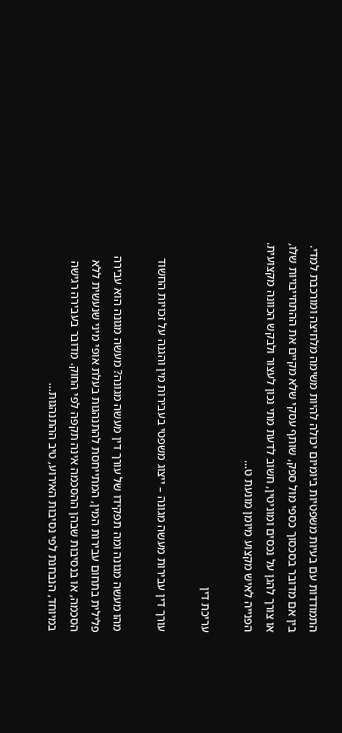התמודדות עם בעיות משפטיות ביומיום יכולה להיות משימה מלחיצה ומורכבת למדי. בין אם מדובר בסכסוך כספי מול ספק, שותף עסקי שלא מקיים את ההתחייבויות שלו, או צורך להגן על נכסים ומוניטין, חשוב לדעת מתי נכון לעצור ולבקש הכוונה מקצועית. הפנייה לאיש מקצוע מיומן מונעת ט…

עריכת דין

עורך דין עבירות מעשה מגונה – ייצוג משפטי בעבירות מין והגנה על זכויות החשוד

מהו מעשה מגונה ומה תפקידו של עורך דין מעשה מגונה? מעשה מגונה הוא עבירה פלילית בתחום עבירות המין, המתייחסת להתנהגות בעלת אופי מיני שנעשית ללא הסכמה, או בנסיבות שבהן ההסכמה אינה תקפה לפי החוק. מדובר בעבירה רגישה במיוחד, הנבחנת לפי נסיבות האירוע, טיב ההתנהגות…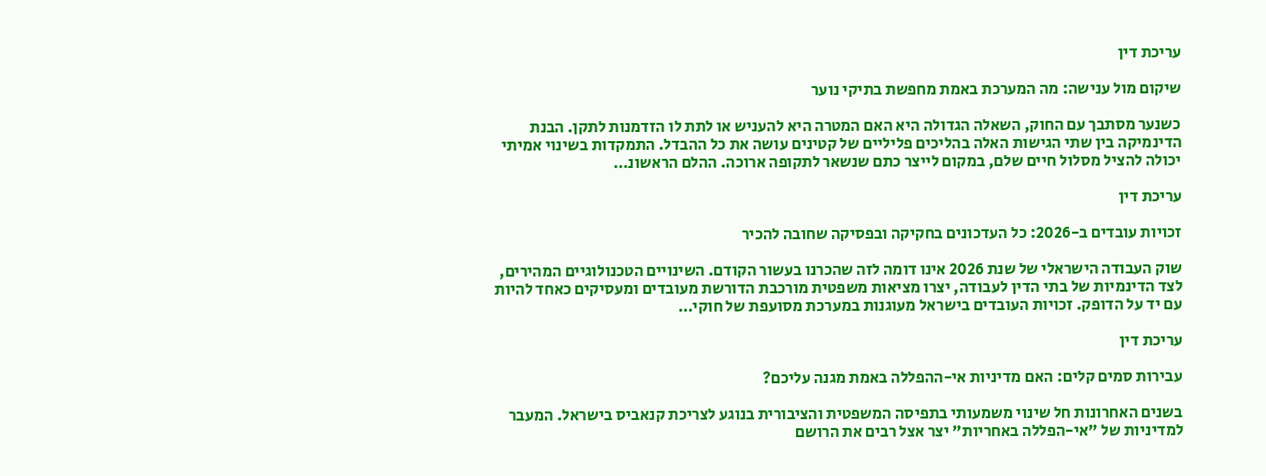עריכת דין

שיקום מול ענישה: מה המערכת באמת מחפשת בתיקי נוער

כשנער מסתבך עם החוק, השאלה הגדולה היא האם המטרה היא להעניש או לתת לו הזדמנות לתקן. הבנת הדינמיקה בין שתי הגישות האלה בהליכים פליליים של קטינים עושה את כל ההבדל. התמקדות בשינוי אמיתי יכולה להציל מסלול חיים שלם, במקום לייצר כתם שנשאר לתקופה ארוכה. ההלם הראשונ…

עריכת דין

זכויות עובדים ב-2026: כל העדכונים בחקיקה ובפסיקה שחובה להכיר

שוק העבודה הישראלי של שנת 2026 אינו דומה לזה שהכרנו בעשור הקודם. השינויים הטכנולוגיים המהירים, לצד הדינמיות של בתי הדין לעבודה, יצרו מציאות משפטית מורכבת הדורשת מעובדים ומעסיקים כאחד להיות עם יד על הדופק. זכויות העובדים בישראל מעוגנות במערכת מסועפת של חוקי…

עריכת דין

עבירות סמים קלים: האם מדיניות אי-ההפללה באמת מגנה עליכם?

בשנים האחרונות חל שינוי משמעותי בתפיסה המשפטית והציבורית בנוגע לצריכת קנאביס בישראל. המעבר למדיניות של "אי-הפללה באחריות" יצר אצל רבים את הרושם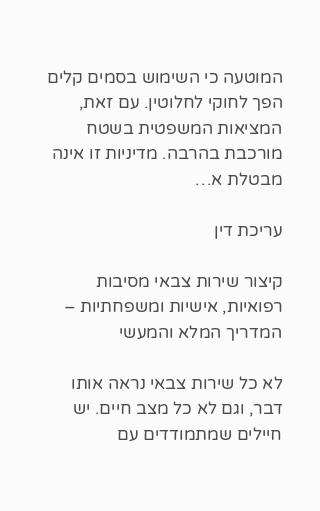המוטעה כי השימוש בסמים קלים הפך לחוקי לחלוטין. עם זאת, המציאות המשפטית בשטח מורכבת בהרבה. מדיניות זו אינה מבטלת א…

עריכת דין

קיצור שירות צבאי מסיבות רפואיות, אישיות ומשפחתיות – המדריך המלא והמעשי

לא כל שירות צבאי נראה אותו דבר, וגם לא כל מצב חיים. יש חיילים שמתמודדים עם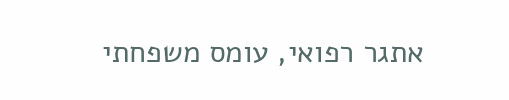אתגר רפואי, עומס משפחתי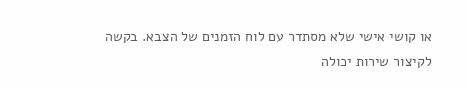או קושי אישי שלא מסתדר עם לוח הזמנים של הצבא. בקשה לקיצור שירות יכולה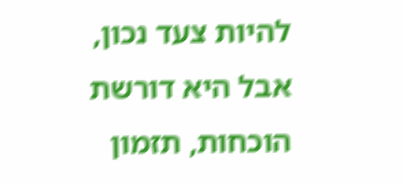להיות צעד נכון, אבל היא דורשת הוכחות, תזמון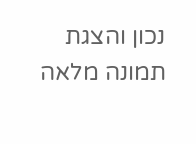נכון והצגת תמונה מלאה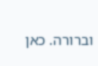וברורה. כאן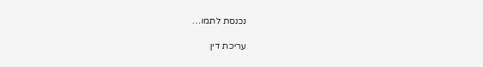נכנסת לתמו…

עריכת דין